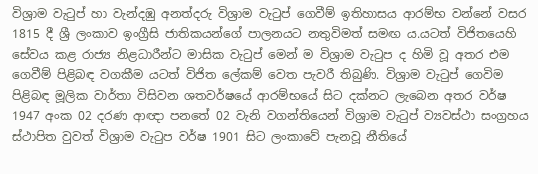විශ්‍රාම වැටුප් හා වැන්දඹු අනත්දරු විශ්‍රාම වැටුප් ගෙවීම් ඉතිහාසය ආරම්භ වන්නේ වසර 1815 දී ශ්‍රී ලංකාව ඉංග්‍රීසි ජාතිකයන්ගේ පාලනයට නතුවිමත් සමඟ ය.යටත් විජිතයෙහි සේවය කළ රාජ්‍ය නිළධාරීන්ට මාසික වැටුප් මෙන් ම විශ්‍රාම වැටුප ද හිමි වූ අතර එම ගෙවීම් පිළිබඳ වගකීම යටත් විජිත ලේකම් වෙත පැවරී තිබුණි. විශ්‍රාම වැටුප් ගෙවිම පිළිබඳ මූලික වාර්තා විසිවන ශතවර්ෂයේ ආරම්භයේ සිට දක්නට ලැබෙන අතර වර්ෂ 1947 අංක 02 දරණ ආඥා පනතේ 02 වැනි වගන්තියෙන් විශ්‍රාම වැටුප් ව්‍යවස්ථා සංග්‍රහය ස්ථාපිත වුවත් විශ්‍රාම වැටුප වර්ෂ 1901 සිට ලංකාවේ පැනවූ නීතියේ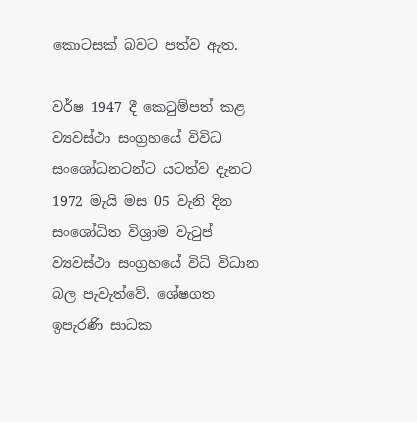කොටසක් බවට පත්ව ඇත.

වර්ෂ 1947 දී කෙටුම්පත් කළ ව්‍යවස්ථා සංග්‍රහයේ විවිධ සංශෝධනටන්ට යටත්ව දැනට 1972 මැයි මස 05 වැනි දින සංශෝධිත විශ්‍රාම වැටුප් ව්‍යවස්ථා සංග්‍රහයේ විධි විධාන බල පැවැත්වේ. ශේෂගත ඉපැරණි සාධක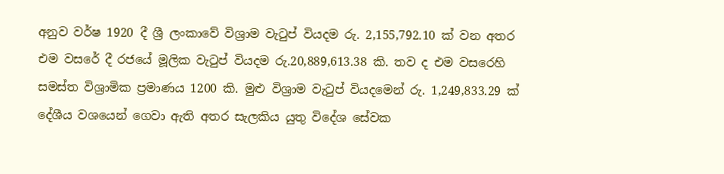අනුව වර්ෂ 1920 දී ශ්‍රී ලංකාවේ විශ්‍රාම වැටුප් වියදම රු. 2,155,792.10 ක් වන අතර එම වසරේ දී රජයේ මූලික වැටුප් වියදම රු.20,889,613.38 කි. තව ද එම වසරෙහි සමස්ත විශ්‍රාමික ප්‍රමාණය 1200 කි. මුළු විශ්‍රාම වැටුප් වියදමෙන් රු. 1,249,833.29 ක් දේශීය වශයෙන් ගෙවා ඇති අතර සැලකිය යුතු විදේශ සේවක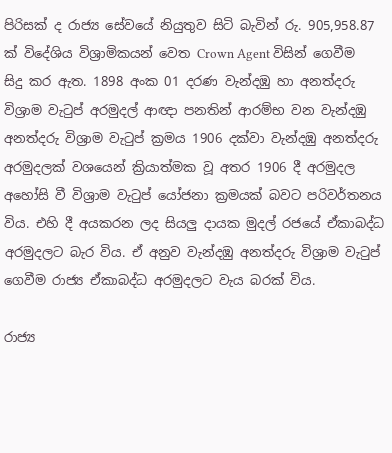පිරිසක් ද රාජ්‍ය සේවයේ නියුතුව සිටි බැවින් රු. 905,958.87 ක් විදේශිය විශ්‍රාමිකයන් වෙත Crown Agent විසින් ගෙවීම සිදු කර ඇත. 1898 අංක 01 දරණ වැන්දඹු හා අනත්දරු විශ්‍රාම වැටුප් අරමුදල් ආඥා පනතින් ආරම්භ වන වැන්දඹු අනත්දරු විශ්‍රාම වැටුප් ක්‍රමය 1906 දක්වා වැන්දඹු අනත්දරු අරමුදලක් වශයෙන් ක්‍රියාත්මක වූ අතර 1906 දී අරමුදල අහෝසි වී විශ්‍රාම වැටුප් යෝජනා ක්‍රමයක් බවට පරිවර්තනය විය. එහි දී අයකරන ලද සියලු දායක මුදල් රජයේ ඒකාබද්ධ අරමුදලට බැර විය. ඒ අනුව වැන්දඹු අනත්දරු විශ්‍රාම වැටුප් ගෙවීම රාජ්‍ය ඒකාබද්ධ අරමුදලට වැය බරක් විය.

රාජ්‍ය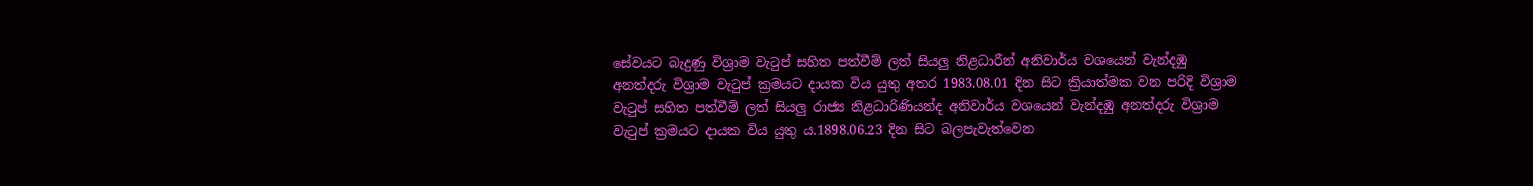සේවයට බැදුණු විශ්‍රාම වැටුප් සහිත පත්වීම් ලත් සියලු නිළධාරීන් අනිවාර්ය වශයෙන් වැන්දඹු අනත්දරු විශ්‍රාම වැටුප් ක්‍රමයට දායක විය යුතු අතර 1983.08.01 දින සිට ක්‍රියාත්මක වන පරිදි විශ්‍රාම වැටුප් සහිත පත්වීම් ලත් සියලු රාජ්‍ය නිළධාරිණියන්ද අනිවාර්ය වශයෙන් වැන්දඹු අනත්දරු විශ්‍රාම වැටුප් ක්‍රමයට දායක විය යුතු ය.1898.06.23 දින සිට බලපැවැත්වෙන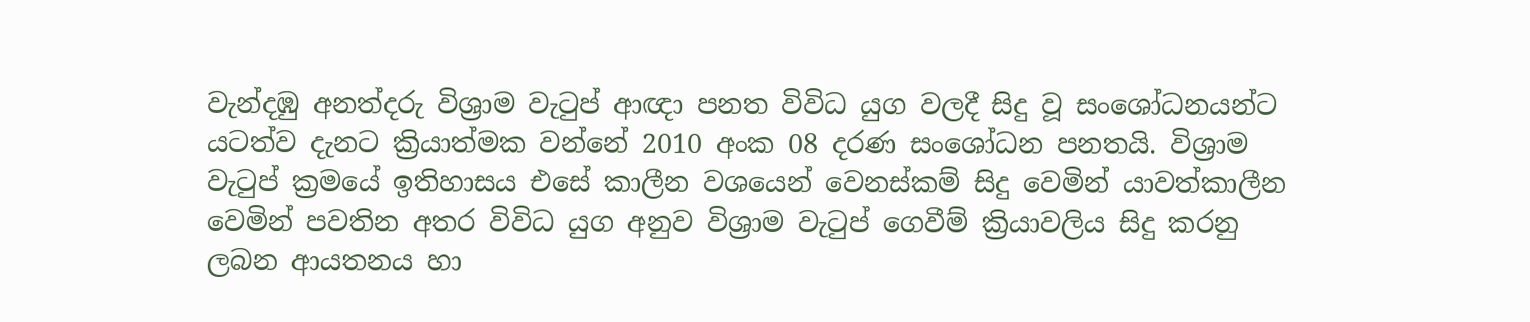වැන්දඹු අනත්දරු විශ්‍රාම වැටුප් ආඥා පනත විවිධ යුග වලදී සිදු වූ සංශෝධනයන්ට යටත්ව දැනට ක්‍රියාත්මක වන්නේ 2010 අංක 08 දරණ සංශෝධන පනතයි. විශ්‍රාම වැටුප් ක්‍රමයේ ඉතිහාසය එසේ කාලීන වශයෙන් වෙනස්කම් සිදු වෙමින් යාවත්කාලීන වෙමින් පවතින අතර විවිධ යුග අනුව විශ්‍රාම වැටුප් ගෙවීම් ක්‍රියාවලිය සිදු කරනු ලබන ආයතනය හා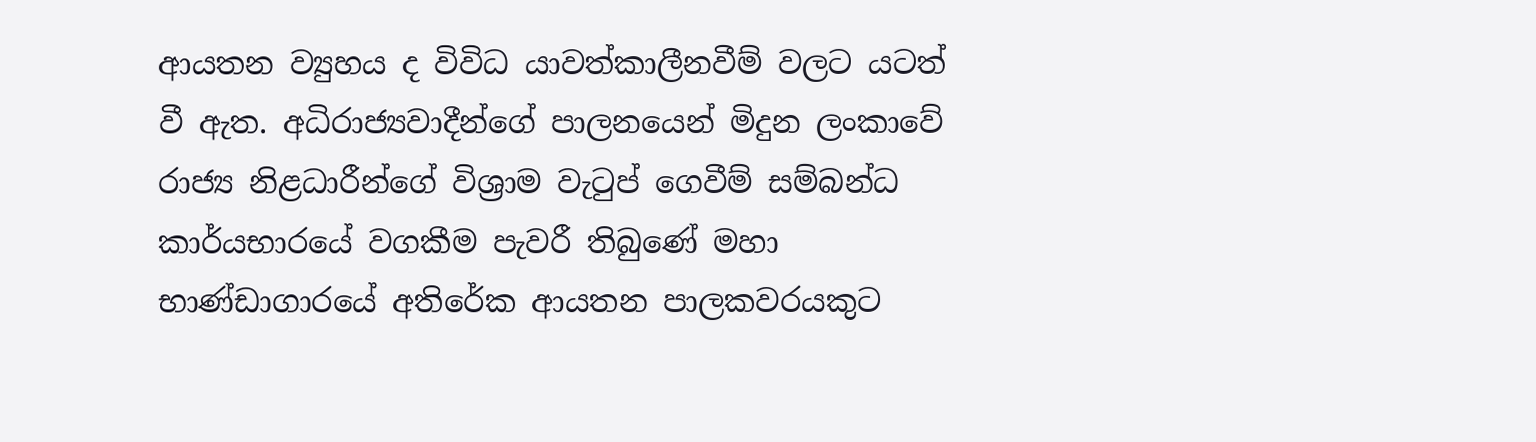ආයතන ව්‍යුහය ද විවිධ යාවත්කාලීනවීම් වලට යටත් වී ඇත. අධිරාජ්‍යවාදීන්ගේ පාලනයෙන් මිදුන ලංකාවේ රාජ්‍ය නිළධාරීන්ගේ විශ්‍රාම වැටුප් ගෙවීම් සම්බන්ධ කාර්යභාරයේ වගකීම පැවරී තිබුණේ මහා භාණ්ඩාගාරයේ අතිරේක ආයතන පාලකවරයකුට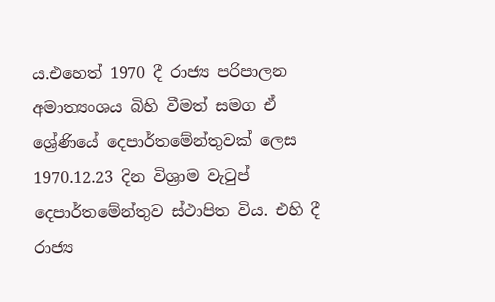ය.එහෙත් 1970 දී රාජ්‍ය පරිපාලන අමාත්‍යංශය බිහි වීමත් සමග ඒ ශ්‍රේණියේ දෙපාර්තමේන්තුවක් ලෙස 1970.12.23 දින විශ්‍රාම වැටුප් දෙපාර්තමේන්තුව ස්ථාපිත විය. එහි දී රාජ්‍ය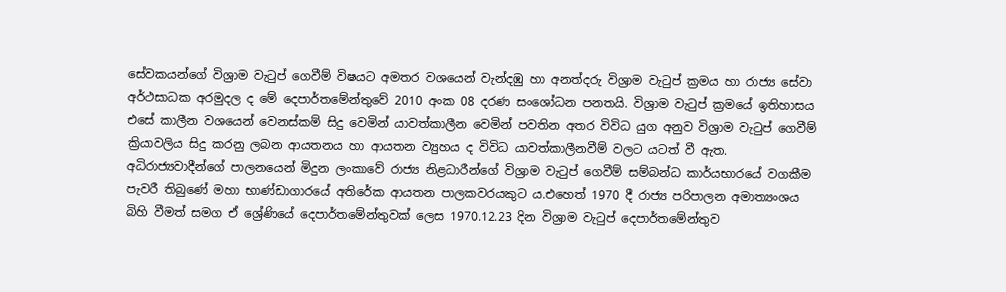සේවකයන්ගේ විශ්‍රාම වැටුප් ගෙවීම් විෂයට අමතර වශයෙන් වැන්දඹු හා අනත්දරු විශ්‍රාම වැටුප් ක්‍රමය හා රාජ්‍ය සේවා අර්ථසාධක අරමුදල ද මේ දෙපාර්තමේන්තුවේ 2010 අංක 08 දරණ සංශෝධන පනතයි. විශ්‍රාම වැටුප් ක්‍රමයේ ඉතිහාසය එසේ කාලීන වශයෙන් වෙනස්කම් සිදු වෙමින් යාවත්කාලීන වෙමින් පවතින අතර විවිධ යුග අනුව විශ්‍රාම වැටුප් ගෙවීම් ක්‍රියාවලිය සිදු කරනු ලබන ආයතනය හා ආයතන ව්‍යුහය ද විවිධ යාවත්කාලීනවීම් වලට යටත් වී ඇත. අධිරාජ්‍යවාදීන්ගේ පාලනයෙන් මිදුන ලංකාවේ රාජ්‍ය නිළධාරීන්ගේ විශ්‍රාම වැටුප් ගෙවීම් සම්බන්ධ කාර්යභාරයේ වගකීම පැවරී තිබුණේ මහා භාණ්ඩාගාරයේ අතිරේක ආයතන පාලකවරයකුට ය.එහෙත් 1970 දී රාජ්‍ය පරිපාලන අමාත්‍යංශය බිහි වීමත් සමග ඒ ශ්‍රේණියේ දෙපාර්තමේන්තුවක් ලෙස 1970.12.23 දින විශ්‍රාම වැටුප් දෙපාර්තමේන්තුව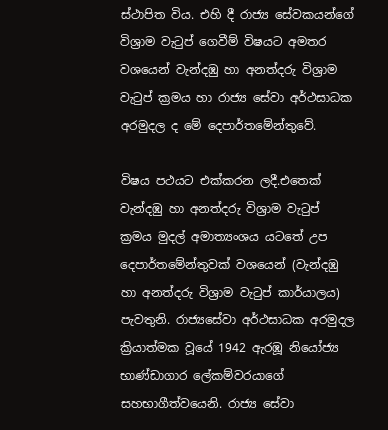ස්ථාපිත විය. එහි දී රාජ්‍ය සේවකයන්ගේ විශ්‍රාම වැටුප් ගෙවීම් විෂයට අමතර වශයෙන් වැන්දඹු හා අනත්දරු විශ්‍රාම වැටුප් ක්‍රමය හා රාජ්‍ය සේවා අර්ථසාධක අරමුදල ද මේ දෙපාර්තමේන්තුවේ.

විෂය පථයට එක්කරන ලදී.එතෙක් වැන්දඹු හා අනත්දරු විශ්‍රාම වැටුප් ක්‍රමය මුදල් අමාත්‍යංශය යටතේ උප දෙපාර්තමේන්තුවක් වශයෙන් (වැන්දඹු හා අනත්දරු විශ්‍රාම වැටුප් කාර්යාලය) පැවතුනි. රාජ්‍යසේවා අර්ථසාධක අරමුදල ක්‍රියාත්මක වූයේ 1942 ඇරඹූ නියෝජ්‍ය භාණ්ඩාගාර ලේකම්වරයාගේ සහභාගීත්වයෙනි. රාජ්‍ය සේවා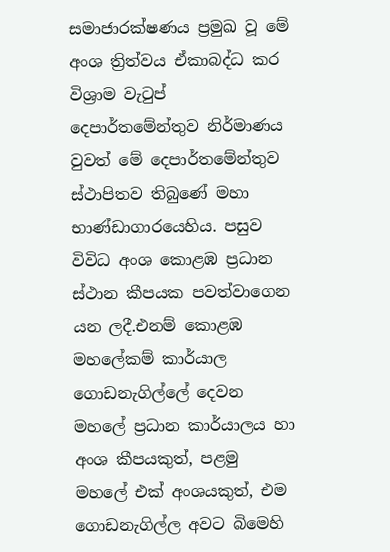සමාජාරක්ෂණය ප්‍රමුඛ වූ මේ අංශ ත්‍රිත්වය ඒකාබද්ධ කර විශ්‍රාම වැටුප් දෙපාර්තමේන්තුව නිර්මාණය වුවත් මේ දෙපාර්තමේන්තුව ස්ථාපිතව තිබුණේ මහා භාණ්ඩාගාරයෙහිය. පසුව විවිධ අංශ කොළඹ ප්‍රධාන ස්ථාන කීපයක පවත්වාගෙන යන ලදී.එනම් කොළඹ මහලේකම් කාර්යාල ගොඩනැගිල්ලේ දෙවන මහලේ ප්‍රධාන කාර්යාලය හා අංශ කීපයකුත්, පළමු මහලේ එක් අංශයකුත්, එම ගොඩනැගිල්ල අවට බිමෙහි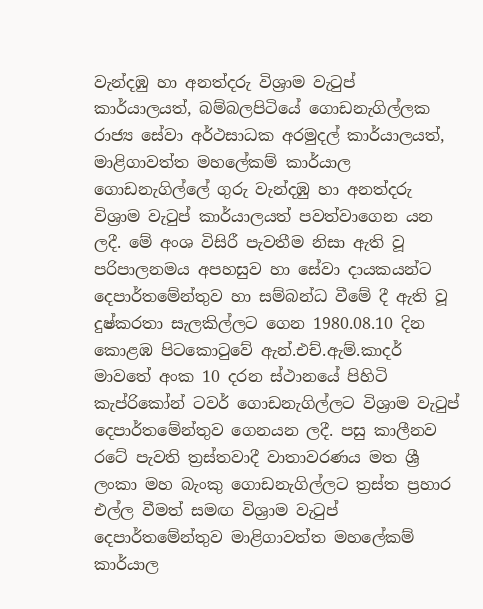වැන්දඹු හා අනත්දරු විශ්‍රාම වැටුප් කාර්යාලයත්, බම්බලපිටියේ ගොඩනැගිල්ලක රාජ්‍ය සේවා අර්ථසාධක අරමුදල් කාර්යාලයත්, මාළිගාවත්ත මහලේකම් කාර්යාල ගොඩනැගිල්ලේ ගුරු වැන්දඹු හා අනත්දරු විශ්‍රාම වැටුප් කාර්යාලයත් පවත්වාගෙන යන ලදී. මේ අංශ විසිරී පැවතීම නිසා ඇති වූ පරිපාලනමය අපහසුව හා සේවා දායකයන්ට දෙපාර්තමේන්තුව හා සම්බන්ධ වීමේ දී ඇති වූ දුෂ්කරතා සැලකිල්ලට ගෙන 1980.08.10 දින කොළඹ පිටකොටුවේ ඇන්.එච්.ඇම්.කාදර් මාවතේ අංක 10 දරන ස්ථානයේ පිහිටි කැප්රිකෝන් ටවර් ගොඩනැගිල්ලට විශ්‍රාම වැටුප් දෙපාර්තමේන්තුව ගෙනයන ලදී. පසු කාලීනව රටේ පැවති ත්‍රස්තවාදී වාතාවරණය මත ශ්‍රී ලංකා මහ බැංකු ගොඩනැගිල්ලට ත්‍රස්ත ප්‍රහාර එල්ල වීමත් සමඟ විශ්‍රාම වැටුප් දෙපාර්තමේන්තුව මාළිගාවත්ත මහලේකම් කාර්යාල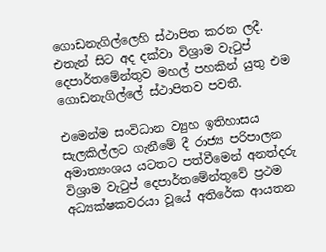ගොඩනැගිල්ලෙහි ස්ථාපිත කරන ලදී. එතැන් සිට අද දක්වා විශ්‍රාම වැටුප් දෙපාර්තමේන්තුව මහල් පහකින් යුතු එම ගොඩනැගිල්ලේ ස්ථාපිතව පවතී.

එමෙන්ම සංවිධාන ව්‍යුහ ඉතිහාසය සැලකිල්ලට ගැනීමේ දී රාජ්‍ය පරිපාලන අමාත්‍යංශය යටතට පත්වීමෙන් අනත්දරු විශ්‍රාම වැටුප් දෙපාර්තමේන්තුවේ ප්‍රථම අධ්‍යක්ෂකවරයා වූයේ අතිරේක ආයතන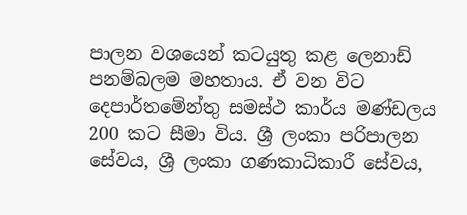පාලන වශයෙන් කටයුතු කළ ලෙනාඩ් පනම්බලම මහතාය. ඒ වන විට දෙපාර්තමේන්තු සමස්ථ කාර්ය මණ්ඩලය 200 කට සීමා විය. ශ්‍රී ලංකා පරිපාලන සේවය, ශ්‍රී ලංකා ගණකාධිකාරී සේවය,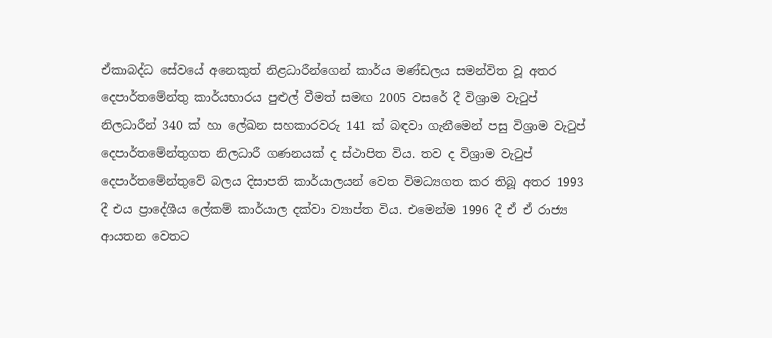ඒකාබද්ධ සේවයේ අනෙකුත් නිළධාරීන්ගෙන් කාර්ය මණ්ඩලය සමන්විත වූ අතර දෙපාර්තමේන්තු කාර්යභාරය පුළුල් වීමත් සමඟ 2005 වසරේ දී විශ්‍රාම වැටුප් නිලධාරීන් 340 ක් හා ලේඛන සහකාරවරු 141 ක් බඳවා ගැනීමෙන් පසු විශ්‍රාම වැටුප් දෙපාර්තමේන්තුගත නිලධාරී ගණනයක් ද ස්ථාපිත විය. තව ද විශ්‍රාම වැටුප් දෙපාර්තමේන්තුවේ බලය දිසාපති කාර්යාලයන් වෙත විමධ්‍යගත කර තිබූ අතර 1993 දී එය ප්‍රාදේශීය ලේකම් කාර්යාල දක්වා ව්‍යාප්ත විය. එමෙන්ම 1996 දී ඒ ඒ රාජ්‍ය ආයතන වෙතට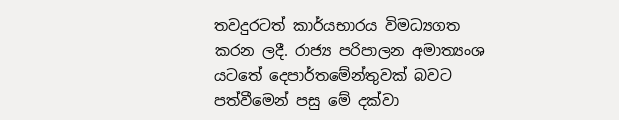තවදුරටත් කාර්යභාරය විමධ්‍යගත කරන ලදී. රාජ්‍ය පරිපාලන අමාත්‍යංශ යටතේ දෙපාර්තමේන්තුවක් බවට පත්වීමෙන් පසු මේ දක්වා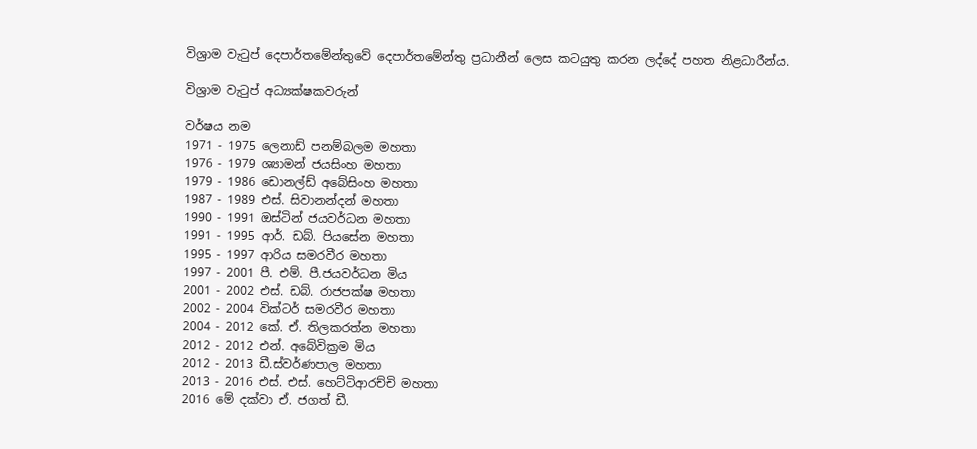විශ්‍රාම වැටුප් දෙපාර්තමේන්තුවේ දෙපාර්තමේන්තු ප්‍රධානීන් ලෙස කටයුතු කරන ලද්දේ පහත නිළධාරීන්ය.

විශ්‍රාම වැටුප් අධ්‍යක්ෂකවරුන්

වර්ෂය නම
1971 - 1975 ලෙනාඩ් පනම්බලම මහතා
1976 - 1979 ශ්‍යාමන් ජයසිංහ මහතා
1979 - 1986 ඩොනල්ඩ් අබේසිංහ මහතා
1987 - 1989 එස්. සිවානන්දන් මහතා
1990 - 1991 ඔස්ටින් ජයවර්ධන මහතා
1991 - 1995 ආර්. ඩබ්. පියසේන මහතා
1995 - 1997 ආරිය සමරවීර මහතා
1997 - 2001 පී. එම්. පී.ජයවර්ධන මිය
2001 - 2002 එස්. ඩබ්. රාජපක්ෂ මහතා
2002 - 2004 වික්ටර් සමරවීර මහතා
2004 - 2012 කේ. ඒ. තිලකරත්න මහතා
2012 - 2012 එන්. අබේවික්‍රම මිය
2012 - 2013 ඩී.ස්වර්ණපාල මහතා
2013 - 2016 එස්. එස්. හෙට්ටිආරච්චි මහතා
2016 මේ දක්වා ඒ. ජගත් ඩී.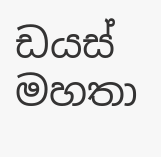ඩයස් මහතා